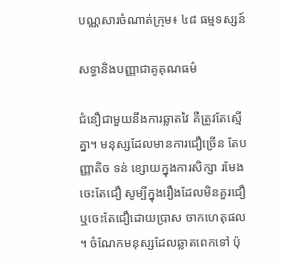បណ្ណសារចំណាត់ក្រុម៖ ៤៨ ធម្មទស្សន៍

សទ្ធានិងបញ្ញាជាគូគុណធម៌

ជំនឿជាមួយនឹងការឆ្លាតវៃ គឺត្រូវតែស្មើគ្នា។ មនុស្សដែលមានការជឿច្រើន តែបញ្ញាតិច ទន់ ខ្សោយក្នុងការសិក្សា រមែងចេះតែជឿ សូម្បីក្នុងរឿងដែលមិនគួរជឿ ឬចេះតែជឿដោយប្រាស ចាកហេតុផល ។ ចំណែកមនុស្សដែលឆ្លាតពេកទៅ ប៉ុ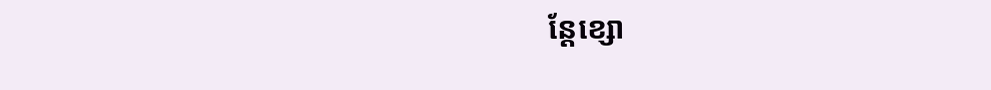ន្តែខ្សោ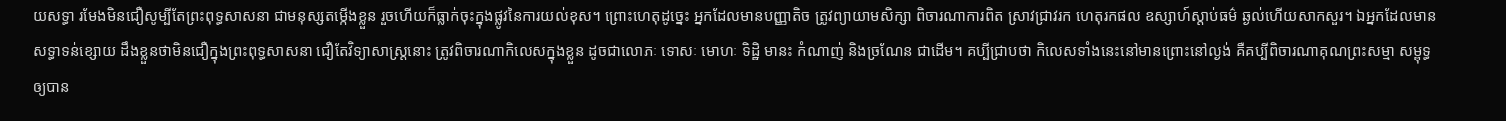យសទ្ធា រមែងមិនជឿសូម្បីតែព្រះពុទ្ធសាសនា ជាមនុស្សតម្កើងខ្លួន រួចហើយក៏ធ្លាក់ចុះក្នុងផ្លូវនៃការយល់ខុស។ ព្រោះហេតុដូច្នេះ អ្នកដែលមានបញ្ញាតិច ត្រូវព្យាយាមសិក្សា ពិចារណាការពិត ស្រាវជ្រាវរក ហេតុរកផល ឧស្សាហ៍ស្តាប់ធម៌ ឆ្ងល់ហើយសាកសួរ។ ឯអ្នកដែលមានសទ្ធាទន់ខ្សោយ ដឹងខ្លួនថាមិនជឿក្នុងព្រះពុទ្ធសាសនា ជឿតែវិទ្យាសាស្ត្រនោះ ត្រូវពិចារណាកិលេសក្នុងខ្លួន ដូចជាលោភៈ ទោសៈ មោហៈ ទិដ្ឋិ មានះ កំណាញ់ និងច្រណែន ជាដើម។ គប្បីជ្រាបថា កិលេសទាំងនេះនៅមានព្រោះនៅល្ងង់ គឺគប្បីពិចារណាគុណព្រះសម្មា សម្ពុទ្ធឲ្យបាន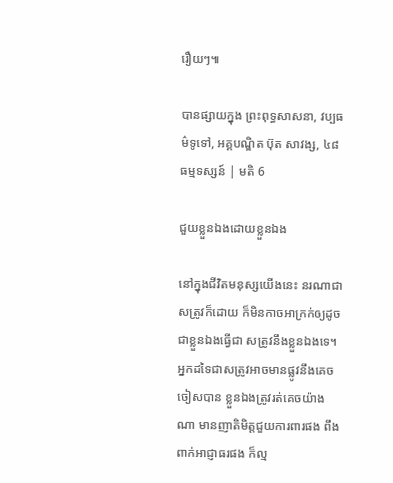រឿយៗ៕

បានផ្សាយក្នុង ព្រះពុទ្ធសាសនា, វប្បធម៌ទូទៅ, អគ្គបណ្ឌិត ប៊ុត សាវង្ស, ៤៨ ធម្មទស្សន៍ | មតិ 6

ជួយខ្លួនឯងដោយខ្លួនឯង

នៅក្នុងជីវិតមនុស្សយើងនេះ នរណាជាសត្រូវក៏ដោយ ក៏មិនកាចអាក្រក់ឲ្យដូចជាខ្លួនឯងធ្វើជា សត្រូវនឹងខ្លួនឯងទេ។ អ្នកដទៃជាសត្រូវអាចមានផ្លូវនឹងគេចចៀសបាន ខ្លួនឯងត្រូវរត់គេចយ៉ាង ណា មានញាតិមិត្តជួយការពារផង ពឹងពាក់អាជ្ញាធរផង ក៏ល្ម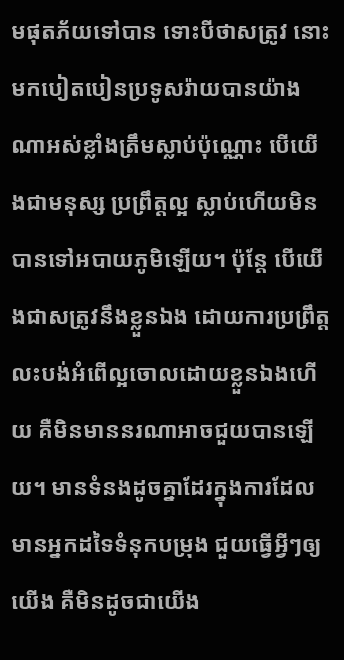មផុតភ័យទៅបាន ទោះបីថាសត្រូវ នោះមកបៀតបៀនប្រទូសរ៉ាយបានយ៉ាងណាអស់ខ្លាំងត្រឹមស្លាប់ប៉ុណ្ណោះ បើយើងជាមនុស្ស ប្រព្រឹត្តល្អ ស្លាប់ហើយមិនបានទៅអបាយភូមិឡើយ។ ប៉ុន្តែ បើយើងជាសត្រូវនឹងខ្លួនឯង ដោយការប្រព្រឹត្តលះបង់អំពើល្អចោលដោយខ្លួនឯងហើយ គឺមិនមាននរណាអាចជួយបានឡើយ។ មានទំនងដូចគ្នាដែរក្នុងការដែលមានអ្នកដទៃទំនុកបម្រុង ជួយធ្វើអ្វីៗឲ្យយើង គឺមិនដូចជាយើង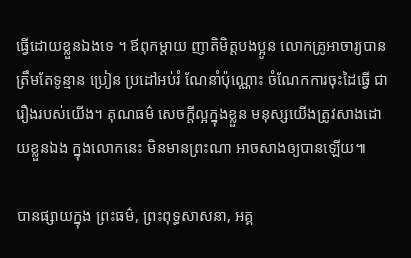ធ្វើដោយខ្លួនឯងទេ ។ ឪពុកម្តាយ ញាតិមិត្តបងប្អូន លោកគ្រូអាចារ្យបានត្រឹមតែទូន្មាន ប្រៀន ប្រដៅអប់រំ ណែនាំប៉ុណ្ណោះ ចំណែកការចុះដៃធ្វើ ជារឿងរបស់យើង។ គុណធម៌ សេចក្តីល្អក្នុងខ្លួន មនុស្សយើងត្រូវសាងដោយខ្លួនឯង ក្នុងលោកនេះ មិនមានព្រះណា អាចសាងឲ្យបានឡើយ៕

បានផ្សាយក្នុង ព្រះធម៌, ព្រះពុទ្ធសាសនា, អគ្គ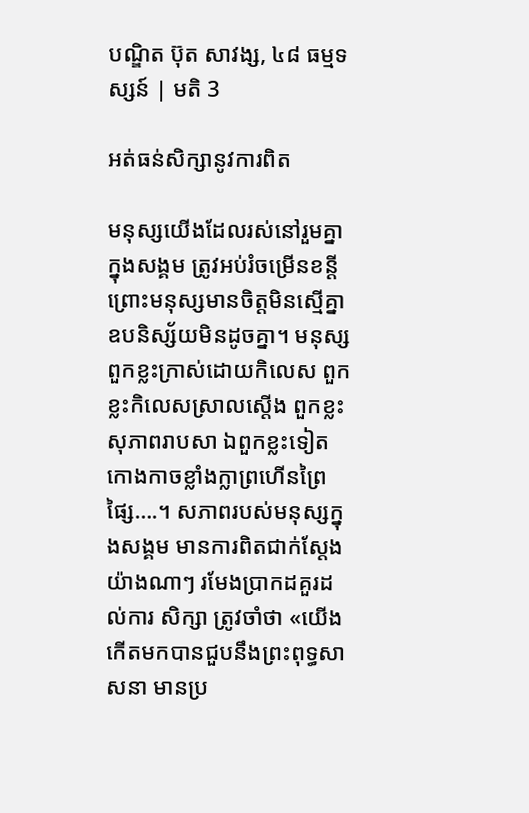បណ្ឌិត ប៊ុត សាវង្ស, ៤៨ ធម្មទស្សន៍ | មតិ 3

អត់ធន់សិក្សានូវការពិត

មនុស្សយើងដែលរស់នៅរួមគ្នាក្នុងសង្គម ត្រូវអប់រំចម្រើនខន្តី ព្រោះមនុស្សមានចិត្តមិនស្មើគ្នា ឧបនិស្ស័យមិនដូចគ្នា។ មនុស្សពួកខ្លះក្រាស់ដោយកិលេស ពួកខ្លះកិលេសស្រាលស្តើង ពួកខ្លះសុភាពរាបសា ឯពួកខ្លះទៀតកោងកាចខ្លាំងក្លាព្រហើនព្រៃផ្សៃ….។ សភាពរបស់មនុស្សក្នុងសង្គម មានការពិតជាក់ស្តែងយ៉ាងណាៗ រមែងប្រាកដគួរដល់ការ សិក្សា ត្រូវចាំថា «យើងកើតមកបានជួបនឹងព្រះពុទ្ធសាសនា មានប្រ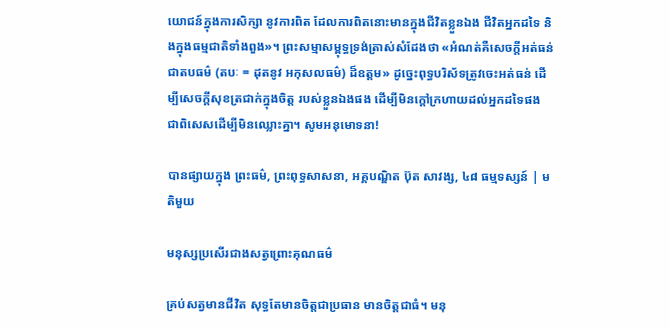យោជន៍ក្នុងការសិក្សា នូវការពិត ដែលការពិតនោះមានក្នុងជីវិតខ្លួនឯង ជីវិតអ្នកដទៃ និងក្នុងធម្មជាតិទាំងពួង»។ ព្រះសម្មាសម្ពុទ្ធទ្រង់ត្រាស់សំដែងថា «អំណត់គឺសេចក្តីអត់ធន់ ជាតបធម៌ (តបៈ = ដុតនូវ អកុសលធម៌) ដ៏ឧត្តម» ដូច្នេះពុទ្ធបរិស័ទត្រូវចេះអត់ធន់ ដើម្បីសេចក្តីសុខត្រជាក់ក្នុងចិត្ត របស់ខ្លួនឯងផង ដើម្បីមិនក្តៅក្រហាយដល់អ្នកដទៃផង ជាពិសេសដើម្បីមិនឈ្លោះគ្នា។ សូមអនុមោទនា!

បានផ្សាយក្នុង ព្រះធម៌, ព្រះពុទ្ធសាសនា, អគ្គបណ្ឌិត ប៊ុត សាវង្ស, ៤៨ ធម្មទស្សន៍ | មតិមួយ

មនុស្សប្រសើរជាងសត្វព្រោះគុណធម៌

គ្រប់សត្វមានជីវិត សុទ្ធតែមានចិត្តជាប្រធាន មានចិត្តជាធំ។ មនុ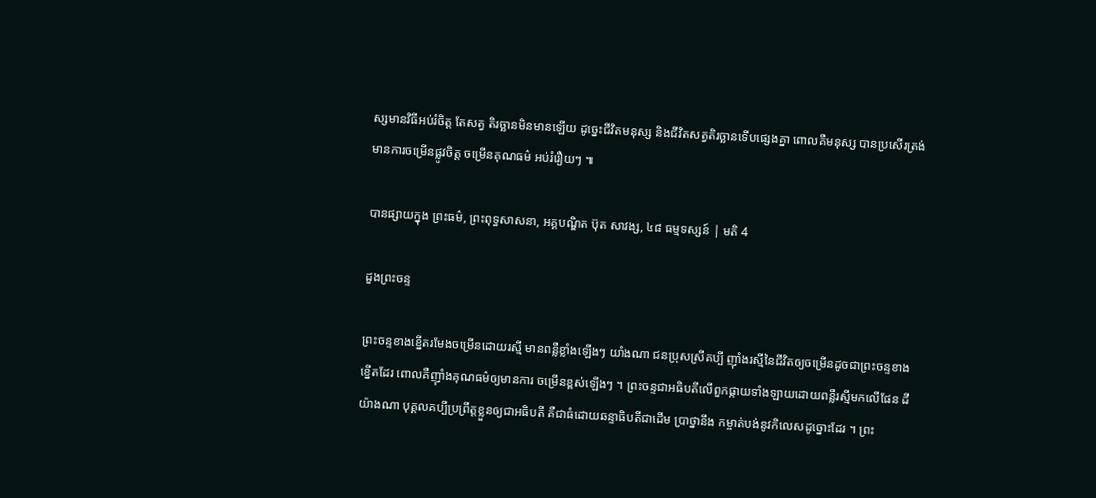ស្សមានវិធីអប់រំចិត្ត តែសត្វ តិរច្ឆានមិនមានឡើយ ដូច្នេះជីវិតមនុស្ស និងជីវិតសត្វតិរច្ឆានទើបផ្សេងគ្នា ពោលគឺមនុស្ស បានប្រសើរត្រង់មានការចម្រើនផ្លូវចិត្ត ចម្រើនគុណធម៌ អប់រំរឿយៗ ៕

បានផ្សាយក្នុង ព្រះធម៌, ព្រះពុទ្ធសាសនា, អគ្គបណ្ឌិត ប៊ុត សាវង្ស, ៤៨ ធម្មទស្សន៍ | មតិ 4

ដួងព្រះចន្ទ

ព្រះចន្ទខាងខ្នើតរមែងចម្រើនដោយរស្មី មានពន្លឺខ្លាំងឡើងៗ យាំងណា ជនប្រុសស្រីគប្បី ញ៉ាំងរស្មីនៃជីវិតឲ្យចម្រើនដូចជាព្រះចន្ទខាងខ្នើតដែរ ពោលគឺញ៉ាំងគុណធម៌ឲ្យមានការ ចម្រើនខ្ពស់ឡើងៗ ។ ព្រះចន្ទជាអធិបតីលើពួកផ្កាយទាំងឡាយដោយពន្លឺរស្មីមកលើផែន ដី យ៉ាងណា បុគ្គលគប្បីប្រព្រឹត្តខ្លួនឲ្យជាអធិបតី គឺជាធំដោយឆន្ទាធិបតីជាដើម ប្រាថ្នានឹង កម្ចាត់បង់នូវកិលេសដូច្នោះដែរ ។ ព្រះ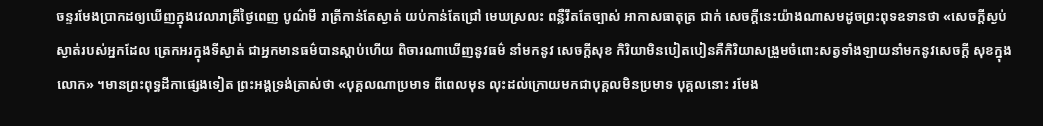ចន្ទរមែងប្រាកដឲ្យឃើញក្នុងវេលារាត្រីថ្ងៃពេញ បូណ៌មី រាត្រីកាន់តែស្ងាត់ យប់កាន់តែជ្រៅ មេឃស្រលះ ពន្លឺរឹតតែច្បាស់ អាកាសធាតុត្រ ជាក់ សេចក្តីនេះយ៉ាងណាសមដូចព្រះពុទឧទានថា «សេចក្តីស្ងប់ស្ងាត់របស់អ្នកដែល ត្រេកអរក្នុងទីស្ងាត់ ជាអ្នកមានធម៌បានស្តាប់ហើយ ពិចារណាឃើញនូវធម៌ នាំមកនូវ សេចក្តីសុខ កិរិយាមិនបៀតបៀនគឺកិរិយាសង្រួមចំពោះសត្វទាំងឡាយនាំមកនូវសេចក្តី សុខក្នុងលោក» ។មានព្រះពុទ្ធដីកាផ្សេងទៀត ព្រះអង្គទ្រង់ត្រាស់ថា «បុគ្គលណាប្រមាទ ពីពេលមុន លុះដល់ក្រោយមកជាបុគ្គលមិនប្រមាទ បុគ្គលនោះ រមែង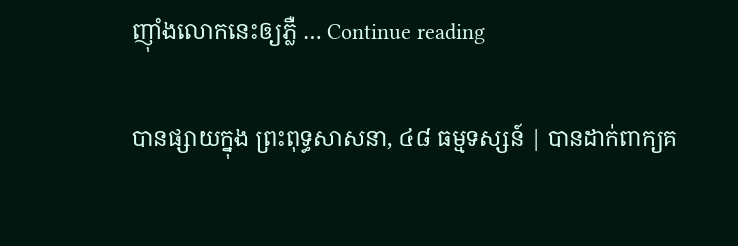ញ៉ាំងលោកនេះឲ្យភ្លឺ … Continue reading

បានផ្សាយក្នុង ព្រះពុទ្ធសាសនា, ៤៨ ធម្មទស្សន៍ | បានដាក់ពាក្យគ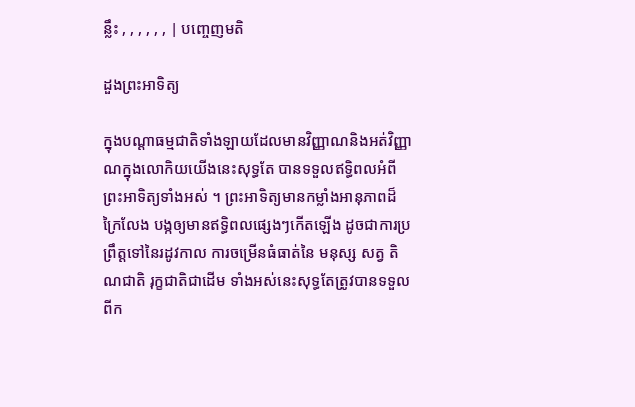ន្លឹះ , , , , , , | បញ្ចេញមតិ

ដួងព្រះអាទិត្យ

ក្នុងបណ្តាធម្មជាតិទាំងឡាយដែលមានវិញ្ញាណនិងអត់វិញ្ញាណក្នុងលោកិយយើងនេះសុទ្ធតែ បានទទួលឥទ្ធិពលអំពីព្រះអាទិត្យទាំងអស់ ។ ព្រះអាទិត្យមានកម្លាំងអានុភាពដ៏ក្រៃលែង បង្កឲ្យមានឥទ្ធិពលផ្សេងៗកើតឡើង ដូចជាការប្រព្រឹត្តទៅនៃរដូវកាល ការចម្រើនធំធាត់នៃ មនុស្ស សត្វ តិណជាតិ រុក្ខជាតិជាដើម ទាំងអស់នេះសុទ្ធតែត្រូវបានទទួលពីក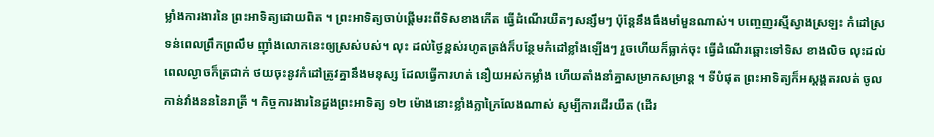ម្លាំងការងារនៃ ព្រះអាទិត្យដោយពិត ។ ព្រះអាទិត្យចាប់ផ្តើមរះពីទិសខាងកើត ធ្វើដំណើរយឺតៗសន្សឹមៗ ប៉ុន្តែនឹងធឹងមាំមួនណាស់។ បញ្ចេញរស្មីស្វាងស្រឡះ កំដៅស្រទន់ពេលព្រឹកព្រលឹម ញ៉ាំងលោកនេះឲ្យស្រស់បស់។ លុះ ដល់ថ្ងៃខ្ពស់រហូតត្រង់ក៏បន្ថែមកំដៅខ្លាំងឡើងៗ រួចហើយក៏ធ្លាក់ចុះ ធ្វើដំណើរឆ្ពោះទៅទិស ខាងលិច លុះដល់ពេលល្ងាចក៏ត្រជាក់ ថយចុះនូវកំដៅត្រូវគ្នានឹងមនុស្ស ដែលធ្វើការហត់ នឿយអស់កម្លាំង ហើយតាំងនាំគ្នាសម្រាកសម្រាន្ត ។ ទីបំផុត ព្រះអាទិត្យក៏អស្តង្គតរលត់ ចូលកាន់វាំងនននៃរាត្រី ។ កិច្ចការងារនៃដួងព្រះអាទិត្យ ១២ ម៉ោងនោះខ្លាំងក្លាក្រៃលែងណាស់ សូម្បីការដើរយឺត (ដើរ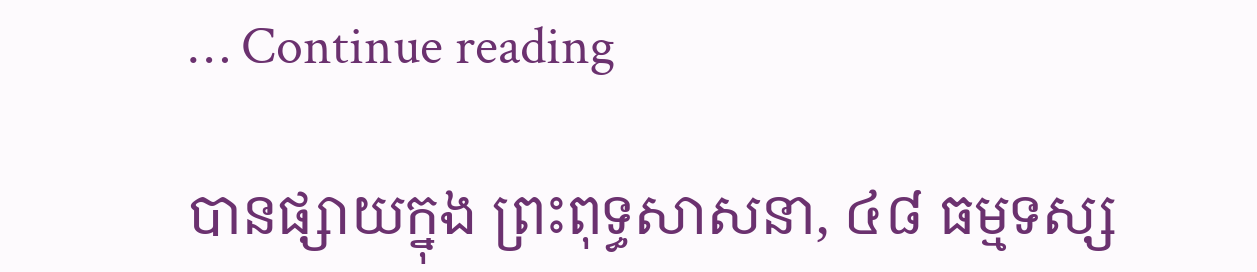… Continue reading

បានផ្សាយក្នុង ព្រះពុទ្ធសាសនា, ៤៨ ធម្មទស្ស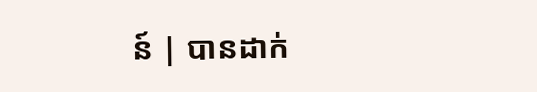ន៍ | បានដាក់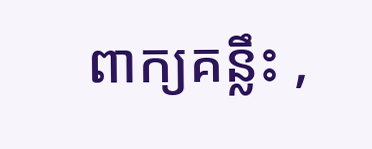ពាក្យគន្លឹះ ,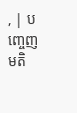, | បញ្ចេញមតិ